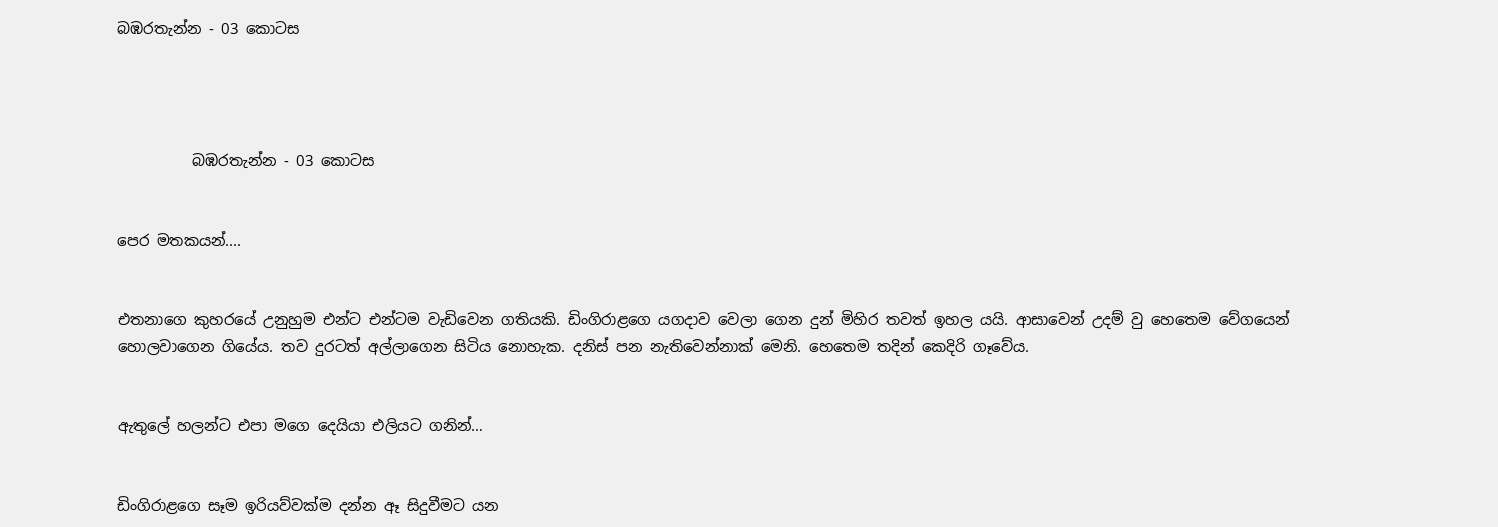බඹරතැන්න - 03 කොටස




          බඹරතැන්න - 03 කොටස


පෙර මතකයන්....


එතනාගෙ කුහරයේ උනුහුම එන්ට එන්ටම වැඩිවෙන ගතියකි. ඩිංගිරාළගෙ යගදාව වෙලා ගෙන දුන් මිහිර තවත් ඉහල යයි. ආසාවෙන් උදම් වු හෙතෙම වේගයෙන් හොලවාගෙන ගියේය. තව දුරටත් අල්ලාගෙන සිටිය නොහැක. දනිස් පන නැතිවෙන්නාක් මෙනි. හෙතෙම තදින් කෙදිරි ගෑවේය.


ඇතුලේ හලන්ට එපා මගෙ දෙයියා එලියට ගනින්…


ඩිංගිරාළගෙ සෑම ඉරියව්වක්ම දන්න ඈ සිදුවීමට යන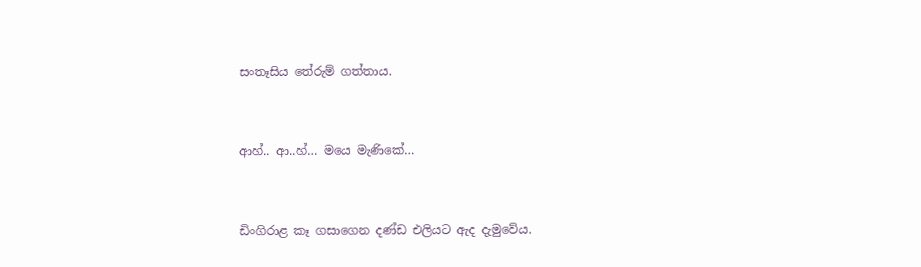සංතෑසිය තේරුම් ගත්තාය.


ආහ්.. ආ..හ්… මයෙ මැණිකේ…


ඩිංගිරාළ කෑ ගසාගෙන දණ්ඩ එලියට ඇද දැමුවේය.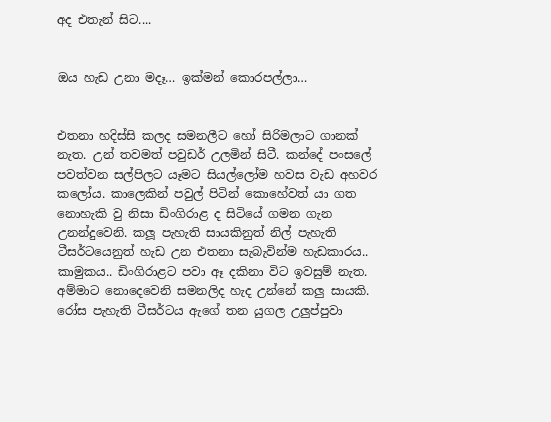අද එතැන් සිට....


ඔය හැඩ උනා මදෑ… ඉක්මන් කොරපල්ලා…


එතනා හදිස්සි කලද සමනලීට හෝ සිරිමලාට ගානක් නැත. උන් තවමත් පවුඩර් උලමින් සිටී. කන්දේ පංසලේ පවත්වන සල්පිලට යෑමට සියල්ලෝම හවස වැඩ අහවර කලෝය. කාලෙකින් පවුල් පිටින් කොහේවත් යා ගත නොහැකි වු නිසා ඩිංගිරාළ ද සිටියේ ගමන ගැන උනන්දුවෙනි. කලූ පැහැති සායකිනුත් නිල් පැහැති ටීසර්ටයෙනුත් හැඩ උන එතනා සැබැවින්ම හැඩකාරය.. කාමුකය.. ඩිංගිරාළට පවා ඈ දකිනා විට ඉවසුම් නැත. අම්මාට නොදෙවෙනි සමනලිද හැද උන්නේ කලු සායකි. රෝස පැහැති ටීසර්ටය ඇගේ තන යුගල උලුප්පුවා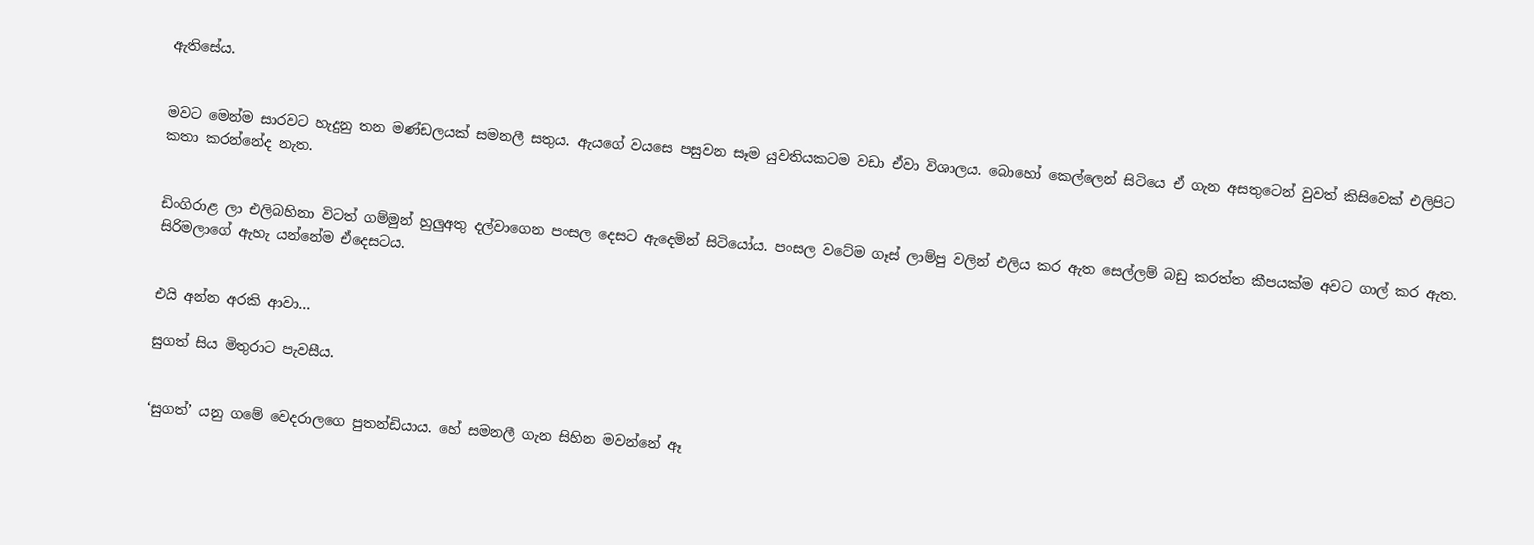ඇතිසේය.


මවට මෙන්ම සාරවට හැදුනු තන මණ්ඩලයක් සමනලී සතුය. ඇයගේ වයසෙ පසුවන සෑම යුවතියකටම වඩා ඒවා විශාලය. බොහෝ කෙල්ලෙන් සිටියෙ ඒ ගැන අසතුටෙන් වුවත් කිසිවෙක් එලිපිට කතා කරන්නේද නැත.


ඩිංගිරාළ ලා එලිබහිනා විටත් ගම්මුන් හුලුඅතු දල්වාගෙන පංසල දෙසට ඇදෙමින් සිටියෝය. පංසල වටේම ගෑස් ලාම්පු වලින් එලිය කර ඇත සෙල්ලම් බඩු කරත්ත කීපයක්ම අවට ගාල් කර ඇත. සිරිමලාගේ ඇහැ යන්නේම ඒදෙසටය.


එයි අන්න අරකි ආවා…

සුගත් සිය මිතුරාට පැවසීය.


‘සුගත්’ යනු ගමේ වෙදරාලගෙ පුතන්ඩියාය. හේ සමනලී ගැන සිහින මවන්නේ ඈ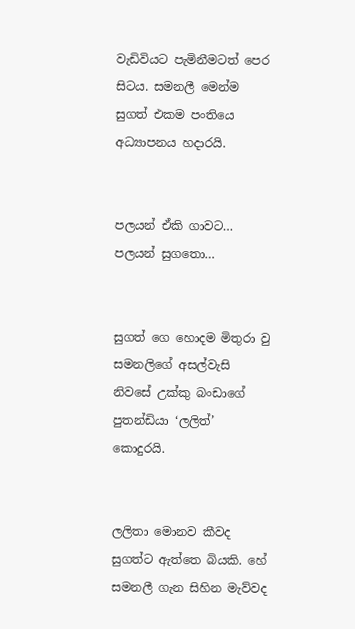වැඩිවියට පැමිනීමටත් පෙර සිටය. සමනලී මෙන්ම සුගත් එකම පංතියෙ අධ්‍යාපනය හදාරයි.


පලයන් ඒකි ගාවට… පලයන් සුගතො…


සුගත් ගෙ හොදම මිතුරා වු සමනලිගේ අසල්වැසි නිවසේ උක්කු බංඩාගේ පුතන්ඩියා ‘ලලිත්’ කොදුරයි.


ලලිතා මොනව කීවද සුගත්ට ඇත්තෙ බියකි. හේ සමනලී ගැන සිහින මැව්වද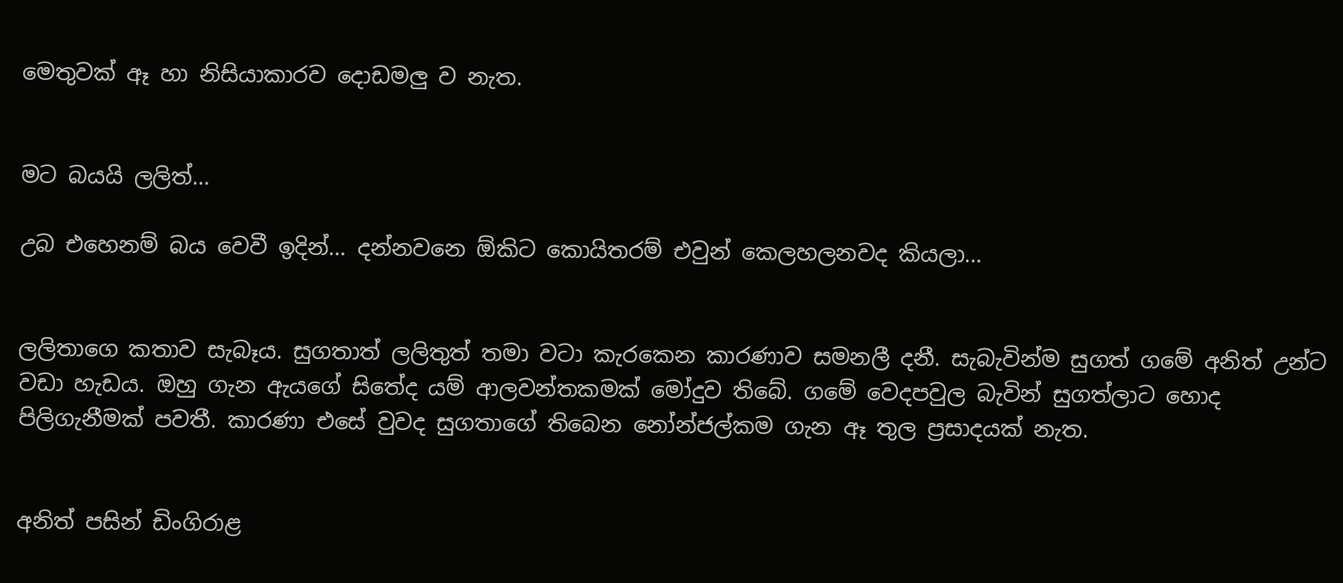මෙතුවක් ඈ හා නිසියාකාරව දොඩමලු ව නැත.


මට බයයි ලලිත්…

උබ එහෙනම් බය වෙවී ඉදින්… දන්නවනෙ ඕකිට කොයිතරම් එවුන් කෙලහලනවද කියලා…


ලලිතාගෙ කතාව සැබෑය. සුගතාත් ලලිතුත් තමා වටා කැරකෙන කාරණාව සමනලී දනී. සැබැවින්ම සුගත් ගමේ අනිත් උන්ට වඩා හැඩය. ඔහු ගැන ඇයගේ සිතේද යම් ආලවන්තකමක් මෝදුව තිබේ. ගමේ වෙදපවුල බැවින් සුගත්ලාට හොද පිලිගැනීමක් පවතී. කාරණා එසේ වුවද සුගතාගේ තිබෙන නෝන්ජල්කම ගැන ඈ තුල ප්‍රසාදයක් නැත.


අනිත් පසින් ඩිංගිරාළ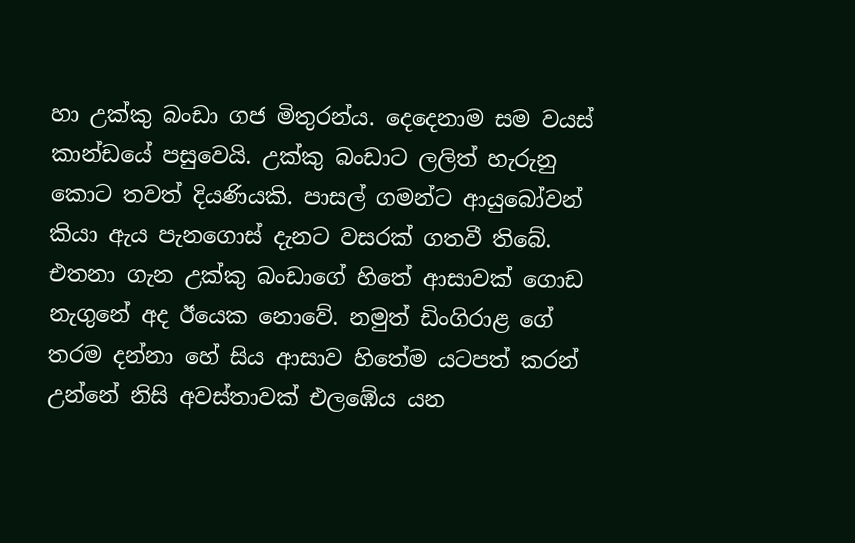හා උක්කු බංඩා ගජ මිතුරන්ය. දෙදෙනාම සම වයස් කාන්ඩයේ පසුවෙයි. උක්කු බංඩාට ලලිත් හැරුනු කොට තවත් දියණියකි. පාසල් ගමන්ට ආයුබෝවන් කියා ඇය පැනගොස් දැනට වසරක් ගතවී තිබේ. එතනා ගැන උක්කු බංඩාගේ හිතේ ආසාවක් ගොඩ නැගුනේ අද ඊයෙක නොවේ. නමුත් ඩිංගිරාළ ගේ තරම දන්නා හේ සිය ආසාව හිතේම යටපත් කරන් උන්නේ නිසි අවස්තාවක් එලඹේය යන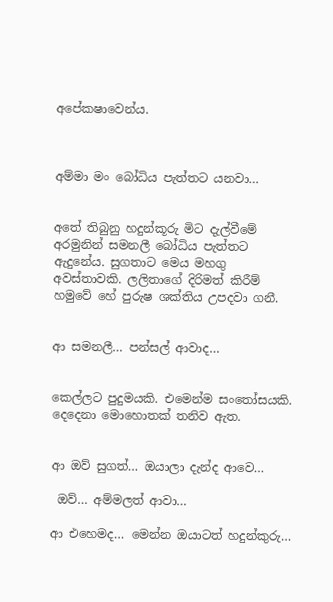අපේකෂාවෙන්ය.



අම්මා මං බෝධිය පැත්තට යනවා…


අතේ තිබුනු හදුන්කූරු මිට දැල්වීමේ අරමුනින් සමනලී බෝධිය පැත්තට ඇදුනේය. සුගතාට මෙය මහගු අවස්තාවකි. ලලිතාගේ දිරිමත් කිරීම් හමුවේ හේ පුරුෂ ශක්තිය උපදවා ගනී.


ආ සමනලී… පන්සල් ආවාද…


කෙල්ලට පුදුමයකි. එමෙන්ම සංතෝසයකි. දෙදෙනා මොහොතක් තනිව ඇත.


ආ ඔව් සුගත්… ඔයාලා දැන්ද ආවෙ…

 ඔව්… අම්මලත් ආවා…

ආ එහෙමද… මෙන්න ඔයාටත් හදුන්කුරු…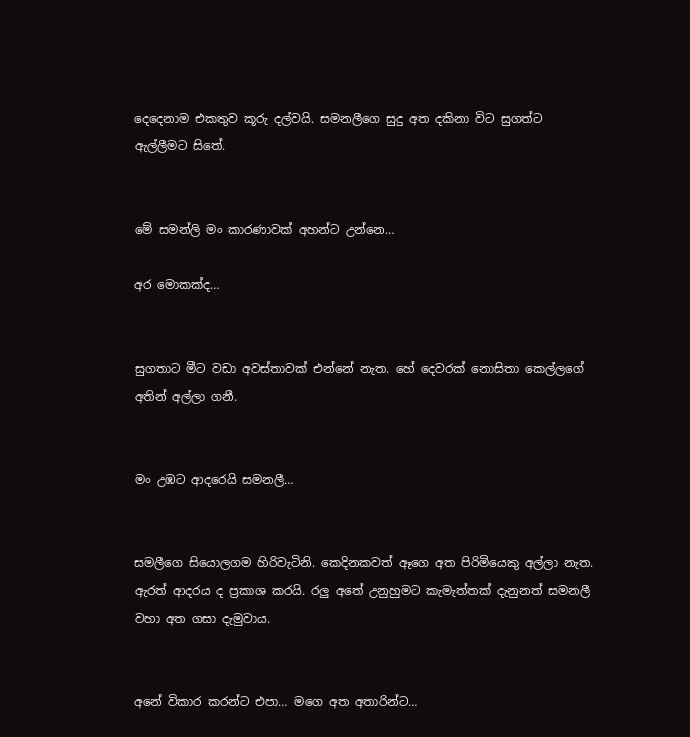දෙදෙනාම එකතුව කූරු දල්වයි. සමනලීගෙ සුදු අත දකිනා විට සුගත්ට ඇල්ලීමට සිතේ.


මේ සමන්ලි මං කාරණාවක් අහන්ට උන්නෙ…

අර මොකක්ද…


සුගතාට මීට වඩා අවස්තාවක් එන්නේ නැත. හේ දෙවරක් නොසිතා කෙල්ලගේ අතින් අල්ලා ගනී.


මං උඹට ආදරෙයි සමනලී…


සමලීගෙ සියොලගම හිරිවැටිනි. කෙදිනකවත් ඈගෙ අත පිරිමියෙකු අල්ලා නැත. ඇරත් ආදරය ද ප්‍රකාශ කරයි. රලු අතේ උනුහුමට කැමැත්තක් දැනුනත් සමනලී වහා අත ගසා දැමුවාය.


අනේ විකාර කරන්ට එපා… මගෙ අත අතාරින්ට…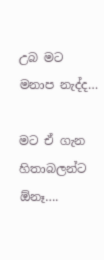උබ මට මනාප නැද්ද…

මට ඒ ගැන හිතාබලන්ට ඕනෑ….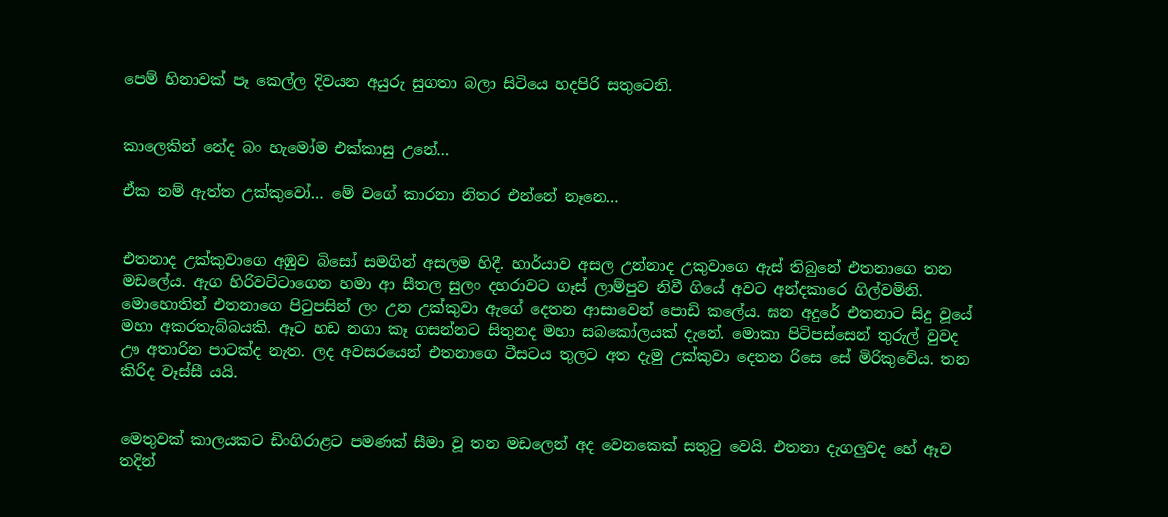පෙම් හිනාවක් පෑ කෙල්ල දිවයන අයුරු සුගතා බලා සිටියෙ හදපිරි සතුටෙනි.


කාලෙකින් නේද බං හැමෝම එක්කාසු උනේ…

ඒක නම් ඇත්ත උක්කුවෝ… මේ වගේ කාරනා නිතර එන්නේ නෑනෙ…


එතනාද උක්කුවාගෙ අඹුව බිසෝ සමගින් අසලම හිදී. හාර්යාව අසල උන්නාද උකුවාගෙ ඇස් තිබුනේ එතනාගෙ තන මඩලේය. ඇග හිරිවට්ටාගෙන හමා ආ සීතල සුලං දහරාවට ගෑස් ලාම්පුව නිවී ගියේ අවට අන්දකාරෙ ගිල්වමිනි. මොහොතින් එතනාගෙ පිටුපසින් ලං උන උක්කුවා ඇගේ දෙතන ආසාවෙන් පොඩි කලේය. ඝන අදුරේ එතනාට සිදු වූයේ මහා අකරතැබ්බයකි. ඈට හඩ නගා කෑ ගසන්නට සිතුනද මහා සබකෝලයක් දැනේ. මොකා පිටිපස්සෙන් තුරුල් වුවද ඌ අතාරින පාටක්ද නැත. ලද අවසරයෙන් එතනාගෙ ටීසටය තුලට අත දැමු උක්කුවා දෙතන රිසෙ සේ මිරිකුවේය. තන කිරිද වෑස්සී යයි.


මෙතුවක් කාලයකට ඩිංගිරාළට පමණක් සීමා වූ තන මඩලෙන් අද වෙනකෙක් සතුටු වෙයි. එතනා දැගලුවද හේ ඈව තදින්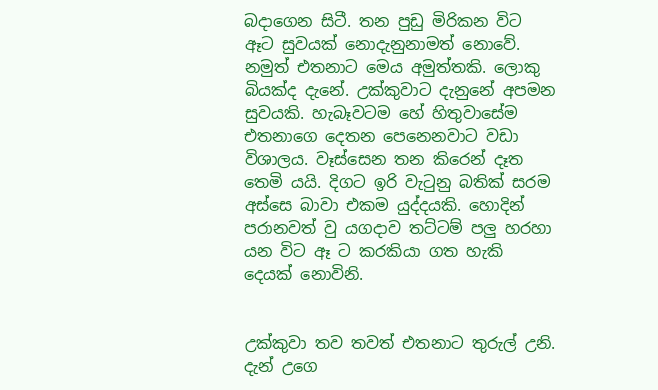බදාගෙන සිටී. තන පුඩු මිරිකන විට ඈට සුවයක් නොදැනුනාමත් නොවේ. නමුත් එතනාට මෙය අමුත්තකි. ලොකු බියක්ද දැනේ. උක්කුවාට දැනුනේ අපමන සුවයකි. හැබෑවටම හේ හිතුවාසේම එතනාගෙ දෙතන පෙනෙනවාට වඩා විශාලය. වෑස්සෙන තන කිරෙන් දෑත තෙමි යයි. දිගට ඉරි වැටුනු බතික් සරම අස්සෙ බාවා එකම යුද්දයකි. හොදින් පරානවත් වු යගදාව තට්ටම් පලු හරහා යන විට ඈ ට කරකියා ගත හැකි දෙයක් නොවිනි.


උක්කුවා තව තවත් එතනාට තුරුල් උනි. දැන් උගෙ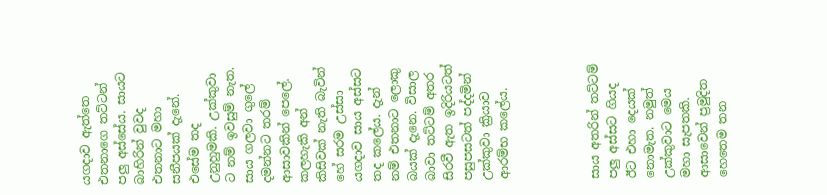යගදාව ඇත්තෙ එතනාගෙ තට්ටන් පලු අස්සේය. සායට බාහිරින් වුවද එතනාට මහා සනීපයක් දැනේ. එසේම තද උනුහුමකි. උක්කුවා ට නම් ඉවසුම් නැත. සාය ගලවා ගුලේ දමන්නට තරම් ආසාවකින් පෙලේ. කලහැකි අන් කිසිවක් නැති බැවින් හේ සරම උස්සා යගදාව සාය අස්සට තද කලේය. දැන් නම් එතනාට ලොකු බයක් දැනෙ. විසාල බාවා තට්ටම් අතර සිරවී ඇත ඉදිරියටත් පසුපසටත් පද්දමින් උක්කුවා ක්‍රියාව ආරම්භ කලේය.




සාය අතරින් තට්ටම් පලු අස්සට ගියද ඊට එහා දෙයක් නොමැත. නමුත් උක්කුවාට මෙය මහා සැපතකි. ආසාවෙන් ප්‍රමුදිත හෙතෙම තන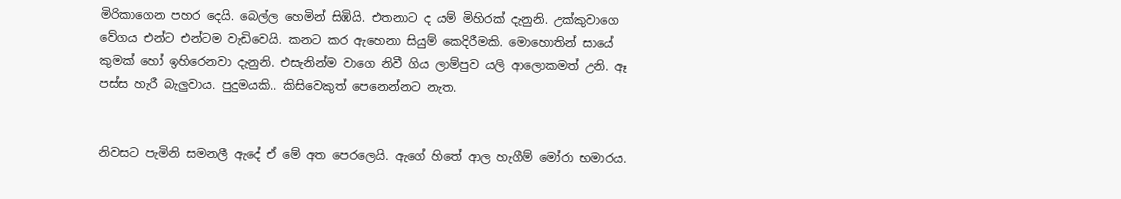මිරිකාගෙන පහර දෙයි. බෙල්ල හෙමින් සිඹියි. එතනාට ද යම් මිහිරක් දැනුනි. උක්කුවාගෙ වේගය එන්ට එන්ටම වැඩිවෙයි. කනට කර ඇහෙනා සියුම් කෙදිරීමකි. මොහොතින් සායේ කුමක් හෝ ඉහිරෙනවා දැනුනි. එසැනින්ම වාගෙ නිවී ගිය ලාම්පුව යලි ආලොකමත් උනි. ඈ පස්ස හැරී බැලුවාය. පුදුමයකි.. කිසිවෙකුත් පෙනෙන්නට නැත.


නිවසට පැමිනි සමනලී ඇදේ ඒ මේ අත පෙරලෙයි. ඇගේ හිතේ ආල හැගීම් මෝරා භමාරය.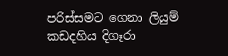පරිස්සමට ගෙනා ලියුම් කඩදහිය දිගෑරා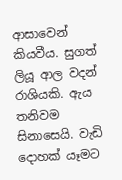ආසාවෙන් කියවීය. සුගත් ලියූ ආල වදන් රාශියකි. ඇය තනිවම සිනාසෙයි. වැඩි දොහක් යෑමට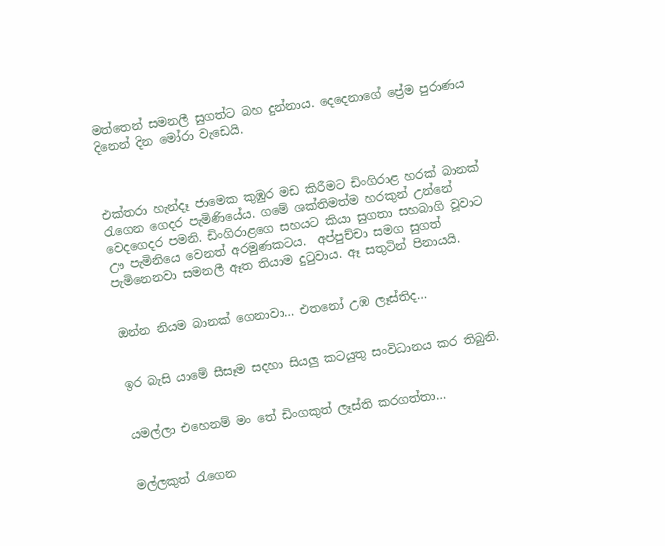මත්තෙන් සමනලී සුගත්ට බහ දුන්නාය. දෙදෙනාගේ ප්‍රේම පුරාණය දිනෙන් දින මෝරා වැඩෙයි.



එක්තරා හැන්දෑ ජාමෙක කුඹුර මඩ කිරීමට ඩිංගිරාළ හරක් බානක් රැගෙන ගෙදර පැමිණියේය. ගමේ ශක්තිමත්ම හරකුන් උන්නේ වෙදගෙදර පමනි. ඩිංගිරාළගෙ සහයට කියා සුගතා සහබාගි වූවාට ඌ පැමිනියෙ වෙනත් අරමුණකටය.  අප්පුච්චා සමග සුගත් පැමිනෙනවා සමනලී ඈත තියාම දුටුවාය. ඈ සතුටින් පිනායයි.


ඔන්න නියම බානක් ගෙනාවා… එතනෝ උඹ ලෑස්තිද…


ඉර බැසි යාමේ සීසෑම සදහා සියලු කටයුතු සංවිධානය කර තිබුනි.


යමල්ලා එහෙනම් මං තේ ඩිංගකුත් ලෑස්ති කරගත්තා…


මල්ලකුත් රැගෙන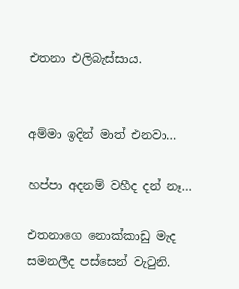එතනා එලිබැස්සාය.


අම්මා ඉදින් මාත් එනවා…

හප්පා අදනම් වහීද දන් නෑ…

එතනාගෙ නොක්කාඩු මැද සමනලීද පස්සෙන් වැටුනි.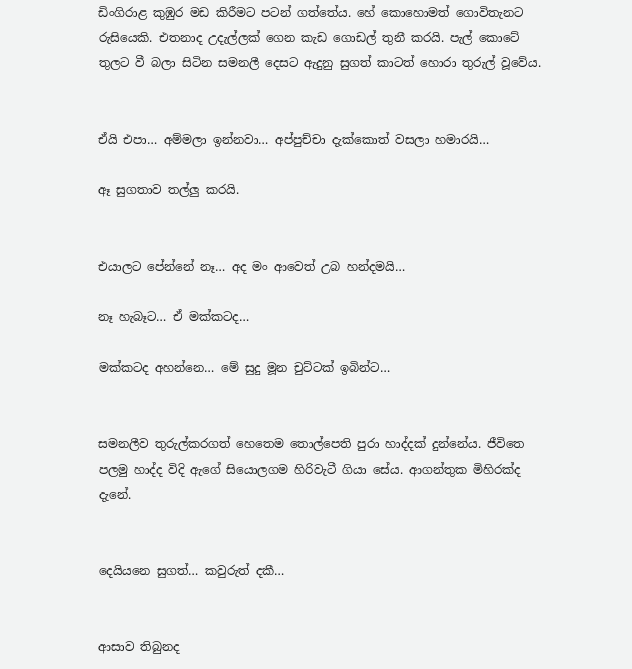ඩිංගිරාළ කුඹුර මඩ කිරීමට පටන් ගත්තේය. හේ කොහොමත් ගොවිතැනට රුසියෙකි. එතනාද උදැල්ලක් ගෙන කැඩ ගොඩල් තුනී කරයි. පැල් කොටේ තුලට වී බලා සිටින සමනලී දෙසට ඇදුනු සුගත් කාටත් හොරා තුරුල් වූවේය.


ඒයි එපා… අම්මලා ඉන්නවා… අප්පුච්චා දැක්කොත් වසලා හමාරයි…

ඈ සුගතාව තල්ලු කරයි.


එයාලට පේන්නේ නෑ… අද මං ආවෙත් උබ හන්දමයි…

නෑ හැබෑට… ඒ මක්කටද…

මක්කටද අහන්නෙ… මේ සුදු මූන චුට්ටක් ඉබින්ට…


සමනලීව තුරුල්කරගත් හෙතෙම තොල්පෙති පුරා හාද්දක් දුන්නේය. ජීවිතෙ පලමු හාද්ද විදි ඇගේ සියොලගම හිරිවැටී ගියා සේය. ආගන්තුක මිහිරක්ද දැනේ.


දෙයියනෙ සුගත්… කවුරුත් දකී…


ආසාව තිබුනද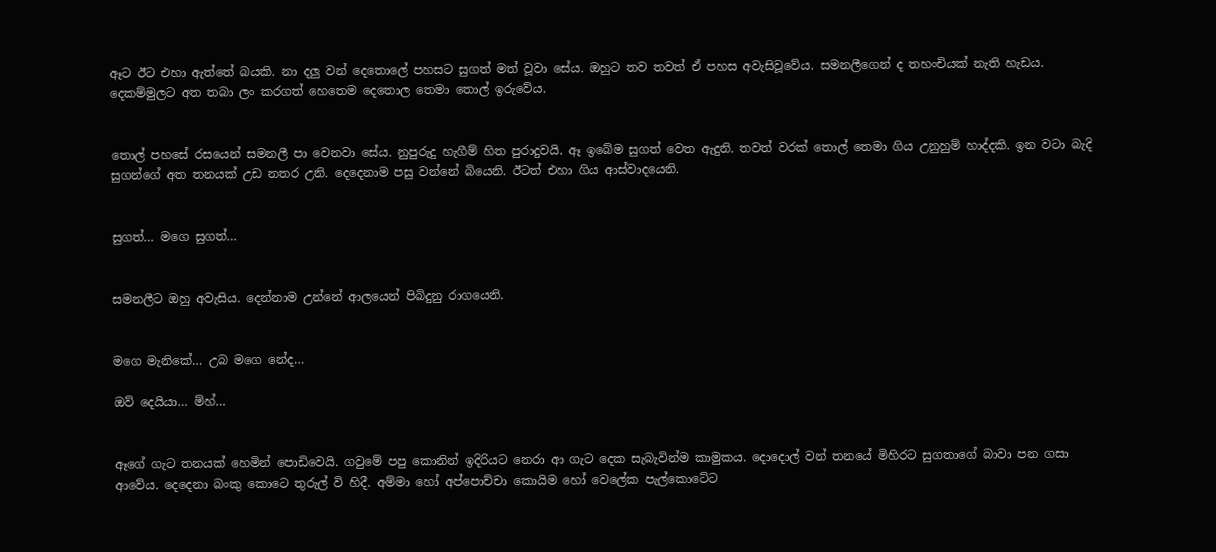ඈට ඊට එහා ඇත්තේ බයකි. නා දලු වන් දෙතොලේ පහසට සුගත් මත් වූවා සේය. ඔහුට තව තවත් ඒ පහස අවැසිවූවේය. සමනලීගෙන් ද තහංචියක් නැති හැඩය. දෙකම්මුලට අත තබා ලං කරගත් හෙතෙම දෙතොල තෙමා තොල් ඉරුවේය.


තොල් පහසේ රසයෙන් සමනලී පා වෙනවා සේය. නුපුරුදු හැගීම් හිත පුරාදුවයි. ඈ ඉබේම සුගත් වෙත ඇදුනි. තවත් වරක් තොල් තෙමා ගිය උනුහුම් හාද්දකි. ඉන වටා බැදි සුගන්ගේ අත තනයක් උඩ නතර උනි. දෙදෙනාම පසු වන්නේ බියෙනි. ඊටත් එහා ගිය ආස්වාදයෙනි.


සුගත්… මගෙ සුගත්…


සමනලීට ඔහු අවැසිය. දෙන්නාම උන්නේ ආලයෙන් පිබිදුනු රාගයෙනි.


මගෙ මැනිකේ… උබ මගෙ නේද…

ඔව් දෙයියා… ම්හ්…


ඈගේ ගැට තනයක් හෙමින් පොඩිවෙයි. ගවුමේ පපු කොනින් ඉදිරියට නෙරා ආ ගැට දෙක සැබැවින්ම කාමුකය. දොදොල් වන් තනයේ මිහිරට සුගතාගේ බාවා පන ගසා ආවේය. දෙදෙනා බංකු කොටෙ තුරුල් වි හිදී. අම්මා හෝ අප්පොච්චා කොයිම හෝ වෙලේක පැල්කොටේට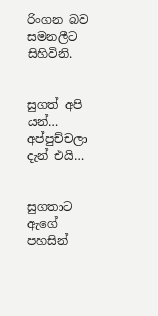රිංගන බව සමනලීට සිහිවිනි.


සුගත් අපි යන්… අප්පුච්චලා දැන් එයි…


සුගතාට ඇගේ පහසින්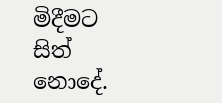මිදීමට සිත් නොදේ.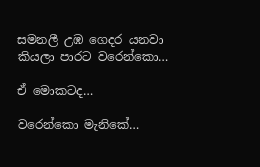සමනලී උඹ ගෙදර යනවා කියලා පාරට වරෙන්කො…

ඒ මොකටද…

වරෙන්කො මැනිකේ…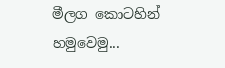මීලග කොටහින් හමුවෙමු...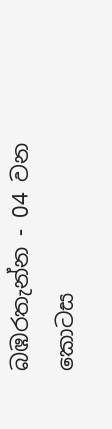බඹරතැන්න - 04 වන කොටස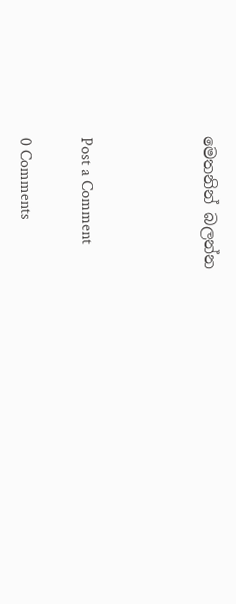මෙතනින් බලන්න



Post a Comment

0 Comments